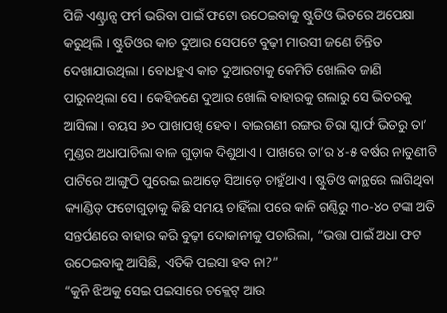ପିଜି ଏଣ୍ଟ୍ରାନ୍ସ ଫର୍ମ ଭରିବା ପାଇଁ ଫଟୋ ଉଠେଇବାକୁ ଷ୍ଟୁଡିଓ ଭିତରେ ଅପେକ୍ଷା କରୁଥିଲି । ଷ୍ଟୁଡିଓର କାଚ ଦୁଆର ସେପଟେ ବୁଢ଼ୀ ମାଉସୀ ଜଣେ ଚିନ୍ତିତ ଦେଖାଯାଉଥିଲା । ବୋଧହୁଏ କାଚ ଦୁଆରଟାକୁ କେମିତି ଖୋଲିବ ଜାଣି ପାରୁନଥିଲା ସେ । କେହିଜଣେ ଦୁଆର ଖୋଲି ବାହାରକୁ ଗଲାରୁ ସେ ଭିତରକୁ ଆସିଲା । ବୟସ ୬୦ ପାଖାପଖି ହେବ। ବାଇଗଣୀ ରଙ୍ଗର ଚିରା ସ୍କାର୍ଫ ଭିତରୁ ତା’ ମୁଣ୍ଡର ଅଧାପାଚିଲା ବାଳ ଗୁଡ଼ାକ ଦିଶୁଥାଏ । ପାଖରେ ତା’ର ୪-୫ ବର୍ଷର ନାତୁଣୀଟି ପାଟିରେ ଆଙ୍ଗୁଠି ପୁରେଇ ଇଆଡ଼େ ସିଆଡ଼େ ଚାହୁଁଥାଏ । ଷ୍ଟୁଡିଓ କାନ୍ଥରେ ଲାଗିଥିବା କ୍ୟାଣ୍ଡିଡ୍ ଫଟୋଗୁଡ଼ାକୁ କିଛି ସମୟ ଚାହିଁଲା ପରେ କାନି ଗଣ୍ଠିରୁ ୩୦-୪୦ ଟଙ୍କା ଅତି ସନ୍ତର୍ପଣରେ ବାହାର କରି ବୁଢ଼ୀ ଦୋକାନୀକୁ ପଚାରିଲା, “ଭତ୍ତା ପାଇଁ ଅଧା ଫଟ ଉଠେଇବାକୁ ଆସିଛି, ଏତିକି ପଇସା ହବ ନା?”
“କୁନି ଝିଅକୁ ସେଇ ପଇସାରେ ଚକ୍ଲେଟ୍ ଆଉ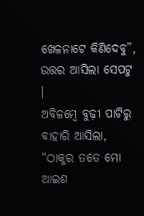ଖେଳନାଟେ କିଣିଦେବୁ”, ଉତ୍ତର ଆସିଲା ସେପଟୁ ।
ଅବିଳମ୍ବେ ବୁଢ଼ୀ ପାଟିରୁ ବାହାରି ଆସିଲା, “ଠାକୁର ତତେ ମୋ ଆଇଶ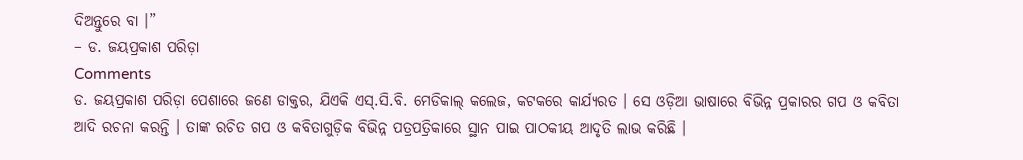ଦିଅନ୍ତୁରେ ବା ।”
– ଡ. ଜୟପ୍ରକାଶ ପରିଡ଼ା
Comments
ଡ. ଜୟପ୍ରକାଶ ପରିଡ଼ା ପେଶାରେ ଜଣେ ଡାକ୍ତର, ଯିଏକି ଏସ୍.ସି.ବି. ମେଡିକାଲ୍ କଲେଜ, କଟକରେ କାର୍ଯ୍ୟରତ । ସେ ଓଡ଼ିଆ ଭାଷାରେ ବିଭିନ୍ନ ପ୍ରକାରର ଗପ ଓ କବିତା ଆଦି ରଚନା କରନ୍ତି । ତାଙ୍କ ରଚିତ ଗପ ଓ କବିତାଗୁଡ଼ିକ ବିଭିନ୍ନ ପତ୍ରପତ୍ରିକାରେ ସ୍ଥାନ ପାଇ ପାଠକୀୟ ଆଦୃତି ଲାଭ କରିଛି ।